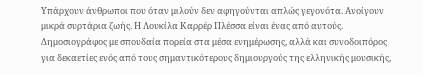Υπάρχουν άνθρωποι που όταν μιλούν δεν αφηγούνται απλώς γεγονότα. Ανοίγουν μικρά συρτάρια ζωής. Η Λουκίλα Καρρέρ Πλέσσα είναι ένας από αυτούς. Δημοσιογράφος με σπουδαία πορεία στα μέσα ενημέρωσης, αλλά και συνοδοιπόρος για δεκαετίες ενός από τους σημαντικότερους δημιουργούς της ελληνικής μουσικής,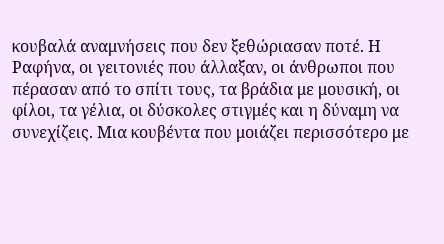κουβαλά αναμνήσεις που δεν ξεθώριασαν ποτέ. Η Ραφήνα, οι γειτονιές που άλλαξαν, οι άνθρωποι που πέρασαν από το σπίτι τους, τα βράδια με μουσική, οι φίλοι, τα γέλια, οι δύσκολες στιγμές και η δύναμη να συνεχίζεις. Μια κουβέντα που μοιάζει περισσότερο με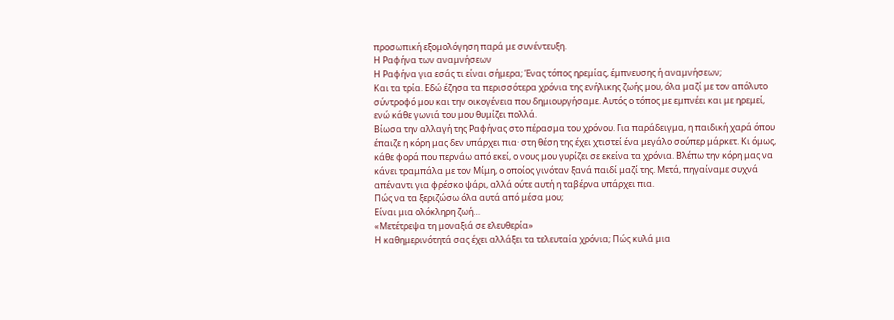προσωπική εξομολόγηση παρά με συνέντευξη.
Η Ραφήνα των αναμνήσεων
Η Ραφήνα για εσάς τι είναι σήμερα; Ένας τόπος ηρεμίας, έμπνευσης ή αναμνήσεων;
Και τα τρία. Εδώ έζησα τα περισσότερα χρόνια της ενήλικης ζωής μου, όλα μαζί με τον απόλυτο σύντροφό μου και την οικογένεια που δημιουργήσαμε. Αυτός ο τόπος με εμπνέει και με ηρεμεί, ενώ κάθε γωνιά του μου θυμίζει πολλά.
Βίωσα την αλλαγή της Ραφήνας στο πέρασμα του χρόνου. Για παράδειγμα, η παιδική χαρά όπου έπαιζε η κόρη μας δεν υπάρχει πια· στη θέση της έχει χτιστεί ένα μεγάλο σούπερ μάρκετ. Κι όμως, κάθε φορά που περνάω από εκεί, ο νους μου γυρίζει σε εκείνα τα χρόνια. Βλέπω την κόρη μας να κάνει τραμπάλα με τον Μίμη, ο οποίος γινόταν ξανά παιδί μαζί της. Μετά, πηγαίναμε συχνά απέναντι για φρέσκο ψάρι, αλλά ούτε αυτή η ταβέρνα υπάρχει πια.
Πώς να τα ξεριζώσω όλα αυτά από μέσα μου;
Είναι μια ολόκληρη ζωή…
«Μετέτρεψα τη μοναξιά σε ελευθερία»
Η καθημερινότητά σας έχει αλλάξει τα τελευταία χρόνια; Πώς κυλά μια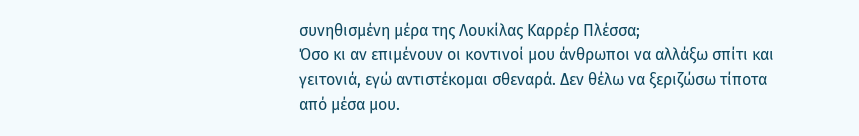συνηθισμένη μέρα της Λουκίλας Καρρέρ Πλέσσα;
Όσο κι αν επιμένουν οι κοντινοί μου άνθρωποι να αλλάξω σπίτι και γειτονιά, εγώ αντιστέκομαι σθεναρά. Δεν θέλω να ξεριζώσω τίποτα από μέσα μου.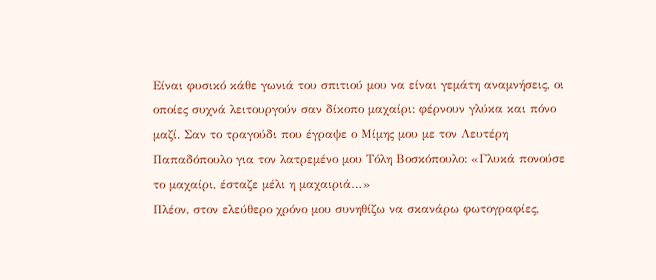Είναι φυσικό κάθε γωνιά του σπιτιού μου να είναι γεμάτη αναμνήσεις, οι οποίες συχνά λειτουργούν σαν δίκοπο μαχαίρι: φέρνουν γλύκα και πόνο μαζί. Σαν το τραγούδι που έγραψε ο Μίμης μου με τον Λευτέρη Παπαδόπουλο για τον λατρεμένο μου Τόλη Βοσκόπουλο: «Γλυκά πονούσε το μαχαίρι, έσταζε μέλι η μαχαιριά…»
Πλέον, στον ελεύθερο χρόνο μου συνηθίζω να σκανάρω φωτογραφίες,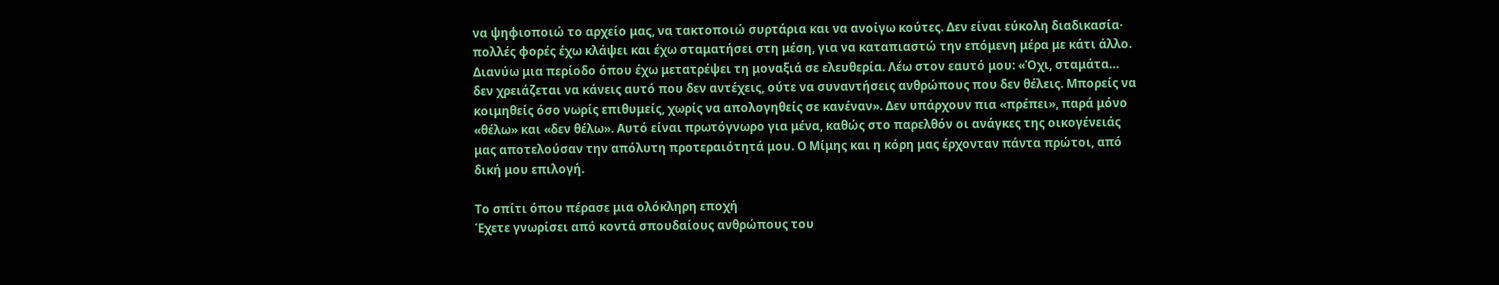να ψηφιοποιώ το αρχείο μας, να τακτοποιώ συρτάρια και να ανοίγω κούτες. Δεν είναι εύκολη διαδικασία· πολλές φορές έχω κλάψει και έχω σταματήσει στη μέση, για να καταπιαστώ την επόμενη μέρα με κάτι άλλο.
Διανύω μια περίοδο όπου έχω μετατρέψει τη μοναξιά σε ελευθερία. Λέω στον εαυτό μου: «Όχι, σταμάτα… δεν χρειάζεται να κάνεις αυτό που δεν αντέχεις, ούτε να συναντήσεις ανθρώπους που δεν θέλεις. Μπορείς να κοιμηθείς όσο νωρίς επιθυμείς, χωρίς να απολογηθείς σε κανέναν». Δεν υπάρχουν πια «πρέπει», παρά μόνο «θέλω» και «δεν θέλω». Αυτό είναι πρωτόγνωρο για μένα, καθώς στο παρελθόν οι ανάγκες της οικογένειάς μας αποτελούσαν την απόλυτη προτεραιότητά μου. Ο Μίμης και η κόρη μας έρχονταν πάντα πρώτοι, από δική μου επιλογή.

Το σπίτι όπου πέρασε μια ολόκληρη εποχή
Έχετε γνωρίσει από κοντά σπουδαίους ανθρώπους του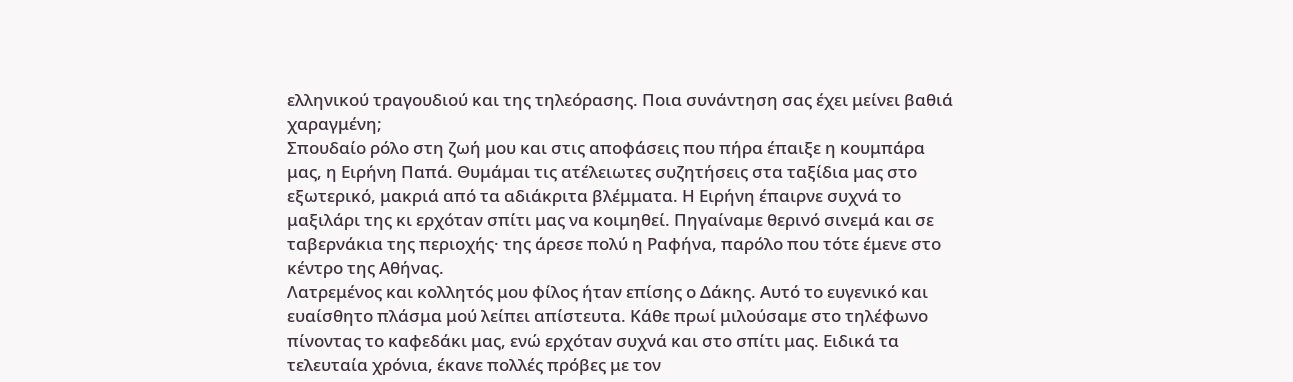ελληνικού τραγουδιού και της τηλεόρασης. Ποια συνάντηση σας έχει μείνει βαθιά χαραγμένη;
Σπουδαίο ρόλο στη ζωή μου και στις αποφάσεις που πήρα έπαιξε η κουμπάρα μας, η Ειρήνη Παπά. Θυμάμαι τις ατέλειωτες συζητήσεις στα ταξίδια μας στο εξωτερικό, μακριά από τα αδιάκριτα βλέμματα. Η Ειρήνη έπαιρνε συχνά το μαξιλάρι της κι ερχόταν σπίτι μας να κοιμηθεί. Πηγαίναμε θερινό σινεμά και σε ταβερνάκια της περιοχής· της άρεσε πολύ η Ραφήνα, παρόλο που τότε έμενε στο κέντρο της Αθήνας.
Λατρεμένος και κολλητός μου φίλος ήταν επίσης ο Δάκης. Αυτό το ευγενικό και ευαίσθητο πλάσμα μού λείπει απίστευτα. Κάθε πρωί μιλούσαμε στο τηλέφωνο πίνοντας το καφεδάκι μας, ενώ ερχόταν συχνά και στο σπίτι μας. Ειδικά τα τελευταία χρόνια, έκανε πολλές πρόβες με τον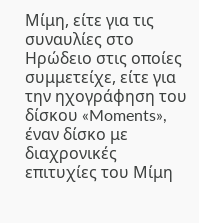Μίμη, είτε για τις συναυλίες στο Ηρώδειο στις οποίες συμμετείχε, είτε για την ηχογράφηση του δίσκου «Moments», έναν δίσκο με διαχρονικές επιτυχίες του Μίμη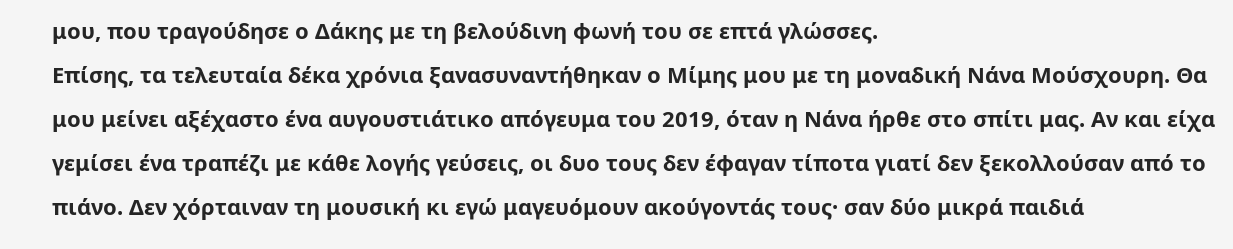μου, που τραγούδησε ο Δάκης με τη βελούδινη φωνή του σε επτά γλώσσες.
Επίσης, τα τελευταία δέκα χρόνια ξανασυναντήθηκαν ο Μίμης μου με τη μοναδική Νάνα Μούσχουρη. Θα μου μείνει αξέχαστο ένα αυγουστιάτικο απόγευμα του 2019, όταν η Νάνα ήρθε στο σπίτι μας. Αν και είχα γεμίσει ένα τραπέζι με κάθε λογής γεύσεις, οι δυο τους δεν έφαγαν τίποτα γιατί δεν ξεκολλούσαν από το πιάνο. Δεν χόρταιναν τη μουσική κι εγώ μαγευόμουν ακούγοντάς τους· σαν δύο μικρά παιδιά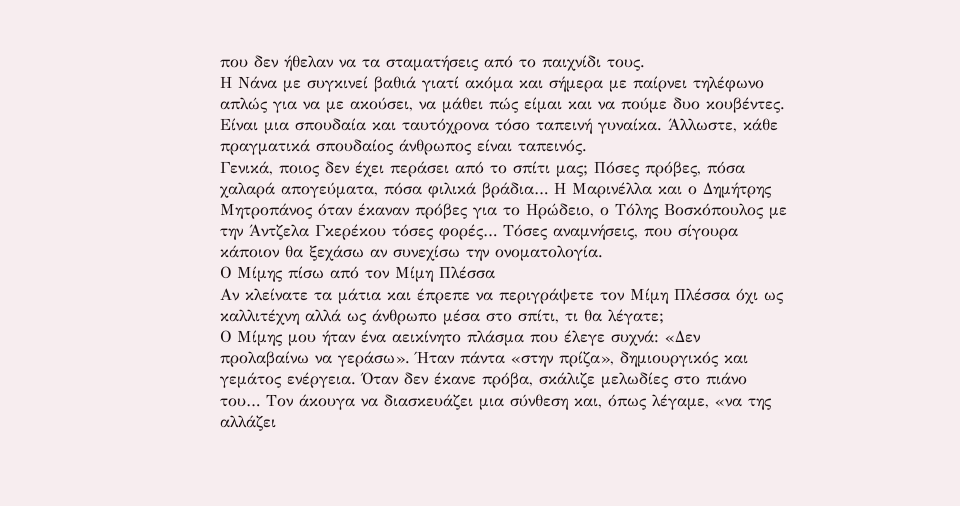που δεν ήθελαν να τα σταματήσεις από το παιχνίδι τους.
Η Νάνα με συγκινεί βαθιά γιατί ακόμα και σήμερα με παίρνει τηλέφωνο απλώς για να με ακούσει, να μάθει πώς είμαι και να πούμε δυο κουβέντες. Είναι μια σπουδαία και ταυτόχρονα τόσο ταπεινή γυναίκα. Άλλωστε, κάθε πραγματικά σπουδαίος άνθρωπος είναι ταπεινός.
Γενικά, ποιος δεν έχει περάσει από το σπίτι μας; Πόσες πρόβες, πόσα χαλαρά απογεύματα, πόσα φιλικά βράδια… Η Μαρινέλλα και ο Δημήτρης Μητροπάνος όταν έκαναν πρόβες για το Ηρώδειο, ο Τόλης Βοσκόπουλος με την Άντζελα Γκερέκου τόσες φορές… Τόσες αναμνήσεις, που σίγουρα κάποιον θα ξεχάσω αν συνεχίσω την ονοματολογία.
Ο Μίμης πίσω από τον Μίμη Πλέσσα
Αν κλείνατε τα μάτια και έπρεπε να περιγράψετε τον Μίμη Πλέσσα όχι ως καλλιτέχνη αλλά ως άνθρωπο μέσα στο σπίτι, τι θα λέγατε;
Ο Μίμης μου ήταν ένα αεικίνητο πλάσμα που έλεγε συχνά: «Δεν προλαβαίνω να γεράσω». Ήταν πάντα «στην πρίζα», δημιουργικός και γεμάτος ενέργεια. Όταν δεν έκανε πρόβα, σκάλιζε μελωδίες στο πιάνο του… Τον άκουγα να διασκευάζει μια σύνθεση και, όπως λέγαμε, «να της αλλάζει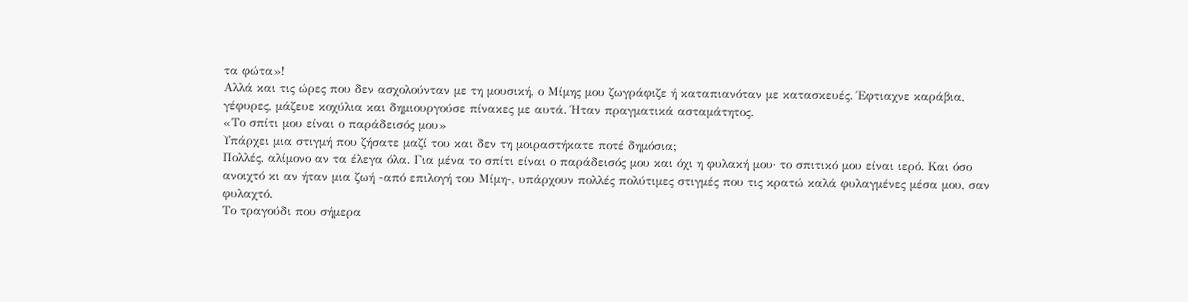τα φώτα»!
Αλλά και τις ώρες που δεν ασχολούνταν με τη μουσική, ο Μίμης μου ζωγράφιζε ή καταπιανόταν με κατασκευές. Έφτιαχνε καράβια, γέφυρες, μάζευε κοχύλια και δημιουργούσε πίνακες με αυτά. Ήταν πραγματικά ασταμάτητος.
«Το σπίτι μου είναι ο παράδεισός μου»
Υπάρχει μια στιγμή που ζήσατε μαζί του και δεν τη μοιραστήκατε ποτέ δημόσια;
Πολλές, αλίμονο αν τα έλεγα όλα. Για μένα το σπίτι είναι ο παράδεισός μου και όχι η φυλακή μου· το σπιτικό μου είναι ιερό. Και όσο ανοιχτό κι αν ήταν μια ζωή -από επιλογή του Μίμη-, υπάρχουν πολλές πολύτιμες στιγμές που τις κρατώ καλά φυλαγμένες μέσα μου, σαν φυλαχτό.
Το τραγούδι που σήμερα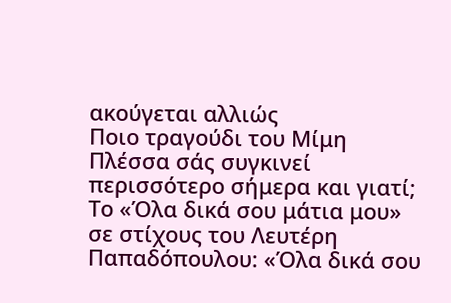ακούγεται αλλιώς
Ποιο τραγούδι του Μίμη Πλέσσα σάς συγκινεί περισσότερο σήμερα και γιατί;
Το «Όλα δικά σου μάτια μου» σε στίχους του Λευτέρη Παπαδόπουλου: «Όλα δικά σου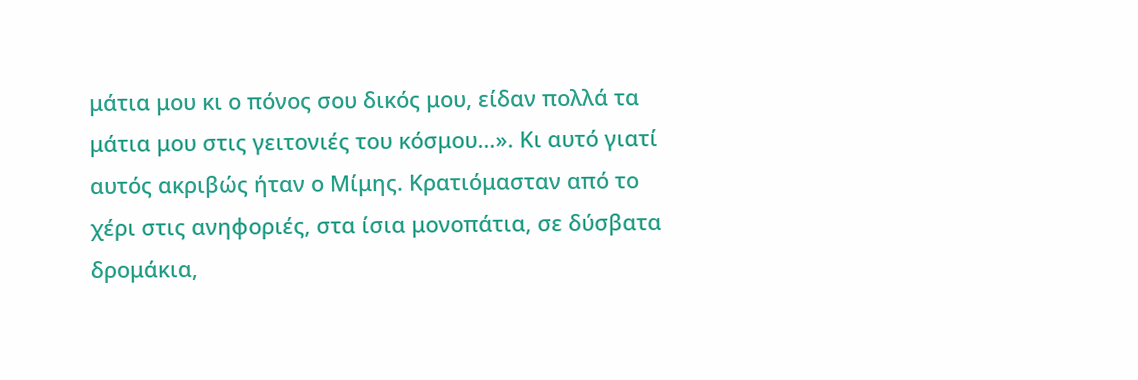μάτια μου κι ο πόνος σου δικός μου, είδαν πολλά τα μάτια μου στις γειτονιές του κόσμου…». Κι αυτό γιατί αυτός ακριβώς ήταν ο Μίμης. Κρατιόμασταν από το χέρι στις ανηφοριές, στα ίσια μονοπάτια, σε δύσβατα δρομάκια,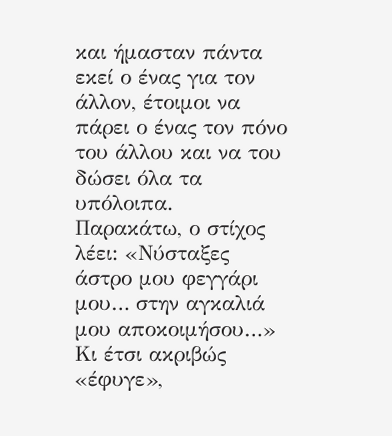και ήμασταν πάντα εκεί ο ένας για τον άλλον, έτοιμοι να πάρει ο ένας τον πόνο του άλλου και να του δώσει όλα τα υπόλοιπα.
Παρακάτω, ο στίχος λέει: «Νύσταξες άστρο μου φεγγάρι μου… στην αγκαλιά μου αποκοιμήσου…» Κι έτσι ακριβώς «έφυγε»,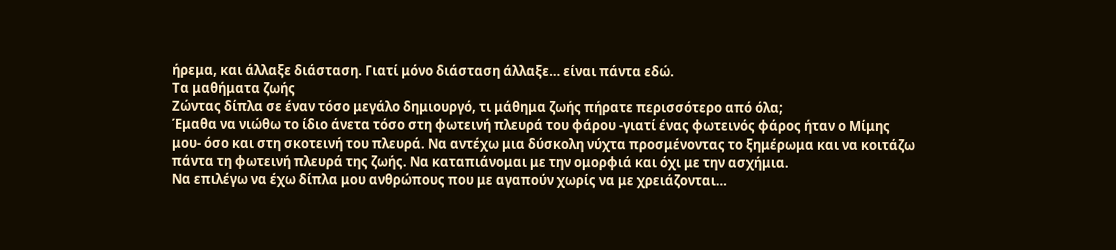ήρεμα, και άλλαξε διάσταση. Γιατί μόνο διάσταση άλλαξε… είναι πάντα εδώ.
Τα μαθήματα ζωής
Ζώντας δίπλα σε έναν τόσο μεγάλο δημιουργό, τι μάθημα ζωής πήρατε περισσότερο από όλα;
Έμαθα να νιώθω το ίδιο άνετα τόσο στη φωτεινή πλευρά του φάρου -γιατί ένας φωτεινός φάρος ήταν ο Μίμης μου- όσο και στη σκοτεινή του πλευρά. Να αντέχω μια δύσκολη νύχτα προσμένοντας το ξημέρωμα και να κοιτάζω πάντα τη φωτεινή πλευρά της ζωής. Να καταπιάνομαι με την ομορφιά και όχι με την ασχήμια.
Να επιλέγω να έχω δίπλα μου ανθρώπους που με αγαπούν χωρίς να με χρειάζονται…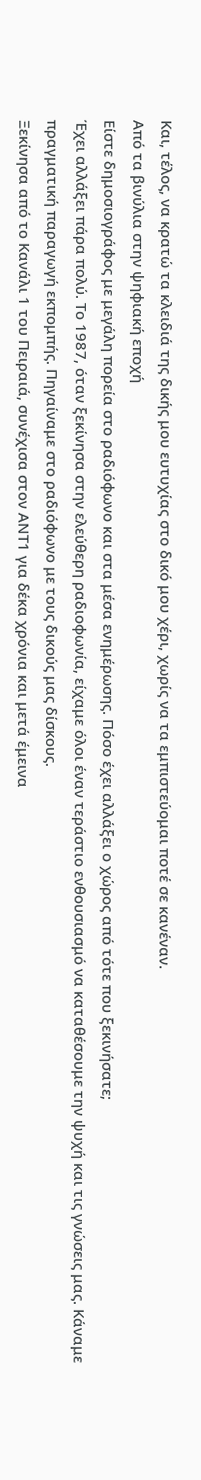Και, τέλος, να κρατώ τα κλειδιά της δικής μου ευτυχίας στο δικό μου χέρι, χωρίς να τα εμπιστεύομαι ποτέ σε κανέναν.
Από τα βινύλια στην ψηφιακή εποχή
Είστε δημοσιογράφος με μεγάλη πορεία στο ραδιόφωνο και στα μέσα ενημέρωσης. Πόσο έχει αλλάξει ο χώρος από τότε που ξεκινήσατε;
Έχει αλλάξει πάρα πολύ. Το 1987, όταν ξεκίνησα στην ελεύθερη ραδιοφωνία, είχαμε όλοι έναν τεράστιο ενθουσιασμό να καταθέσουμε την ψυχή και τις γνώσεις μας. Κάναμε πραγματική παραγωγή εκπομπής. Πηγαίναμε στο ραδιόφωνο με τους δικούς μας δίσκους.
Ξεκίνησα από το Κανάλι 1 του Πειραιά, συνέχισα στον ΑΝΤ1 για δέκα χρόνια και μετά έμεινα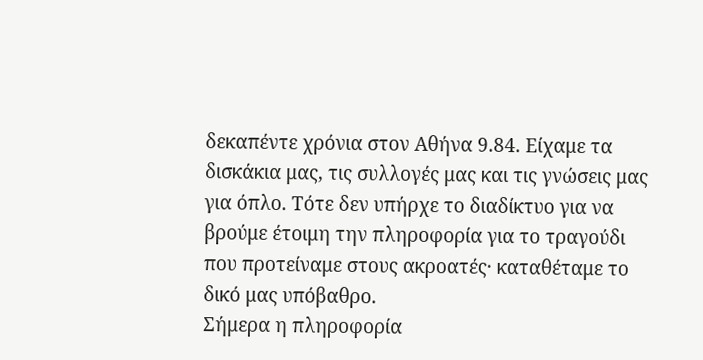δεκαπέντε χρόνια στον Αθήνα 9.84. Είχαμε τα δισκάκια μας, τις συλλογές μας και τις γνώσεις μας για όπλο. Τότε δεν υπήρχε το διαδίκτυο για να βρούμε έτοιμη την πληροφορία για το τραγούδι που προτείναμε στους ακροατές· καταθέταμε το δικό μας υπόβαθρο.
Σήμερα η πληροφορία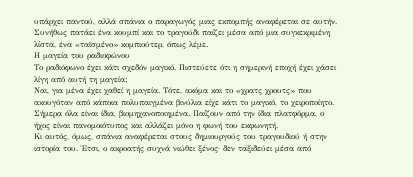υπάρχει παντού, αλλά σπάνια ο παραγωγός μιας εκπομπής αναφέρεται σε αυτήν. Συνήθως πατάει ένα κουμπί και το τραγούδι παίζει μέσα από μια συγκεκριμένη λίστα, ένα «ταϊσμένο» κομπιούτερ, όπως λέμε.
Η μαγεία του ραδιοφώνου
Το ραδιόφωνο έχει κάτι σχεδόν μαγικό. Πιστεύετε ότι η σημερινή εποχή έχει χάσει λίγη από αυτή τη μαγεία;
Ναι, για μένα έχει χαθεί η μαγεία. Τότε, ακόμα και το «χρατς χρουτς» που ακουγόταν από κάποια πολυπαιγμένα βινύλια είχε κάτι το μαγικό, το χειροποίητο. Σήμερα όλα είναι ίδια, βιομηχανοποιημένα. Παίζουν από την ίδια πλατφόρμα, ο ήχος είναι πανομοιότυπος και αλλάζει μόνο η φωνή του εκφωνητή.
Κι αυτός, όμως, σπάνια αναφέρεται στους δημιουργούς του τραγουδιού ή στην ιστορία του. Έτσι, ο ακροατής συχνά νιώθει ξένος· δεν ταξιδεύει μέσα από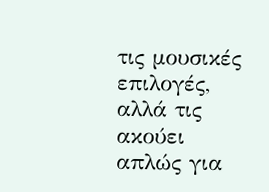τις μουσικές επιλογές, αλλά τις ακούει απλώς για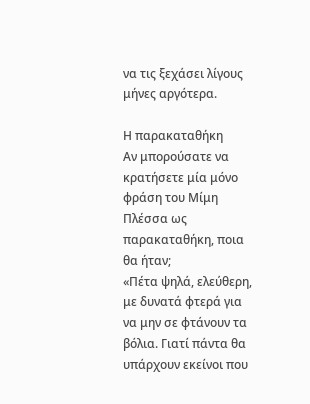να τις ξεχάσει λίγους μήνες αργότερα.

Η παρακαταθήκη
Αν μπορούσατε να κρατήσετε μία μόνο φράση του Μίμη Πλέσσα ως παρακαταθήκη, ποια θα ήταν;
«Πέτα ψηλά, ελεύθερη, με δυνατά φτερά για να μην σε φτάνουν τα βόλια. Γιατί πάντα θα υπάρχουν εκείνοι που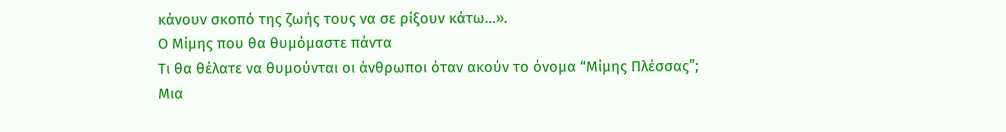κάνουν σκοπό της ζωής τους να σε ρίξουν κάτω…».
Ο Μίμης που θα θυμόμαστε πάντα
Τι θα θέλατε να θυμούνται οι άνθρωποι όταν ακούν το όνομα “Μίμης Πλέσσας”;
Μια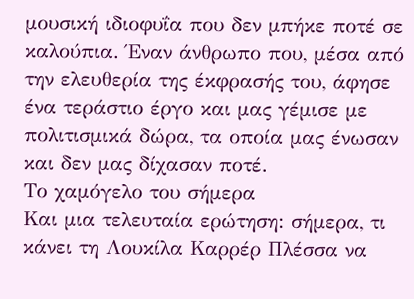μουσική ιδιοφυΐα που δεν μπήκε ποτέ σε καλούπια. Έναν άνθρωπο που, μέσα από την ελευθερία της έκφρασής του, άφησε ένα τεράστιο έργο και μας γέμισε με πολιτισμικά δώρα, τα οποία μας ένωσαν και δεν μας δίχασαν ποτέ.
Το χαμόγελο του σήμερα
Και μια τελευταία ερώτηση: σήμερα, τι κάνει τη Λουκίλα Καρρέρ Πλέσσα να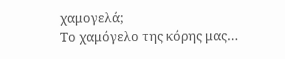χαμογελά;
Το χαμόγελο της κόρης μας…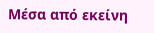Μέσα από εκείνη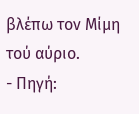βλέπω τον Μίμη τού αύριο.
- Πηγή: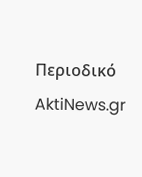Περιοδικό AktiNews.gr